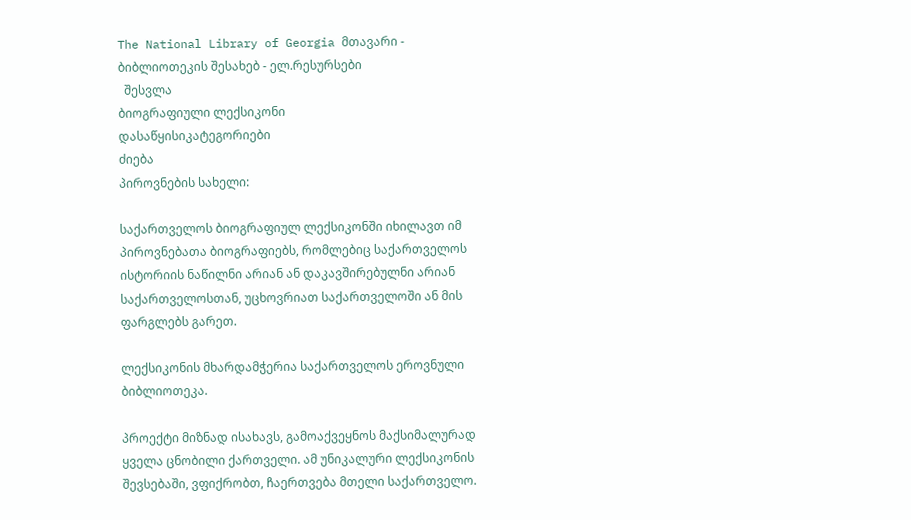The National Library of Georgia მთავარი - ბიბლიოთეკის შესახებ - ელ.რესურსები
  შესვლა
ბიოგრაფიული ლექსიკონი
დასაწყისიკატეგორიები
ძიება
პიროვნების სახელი:

საქართველოს ბიოგრაფიულ ლექსიკონში იხილავთ იმ პიროვნებათა ბიოგრაფიებს, რომლებიც საქართველოს ისტორიის ნაწილნი არიან ან დაკავშირებულნი არიან საქართველოსთან, უცხოვრიათ საქართველოში ან მის ფარგლებს გარეთ.

ლექსიკონის მხარდამჭერია საქართველოს ეროვნული ბიბლიოთეკა.

პროექტი მიზნად ისახავს, გამოაქვეყნოს მაქსიმალურად ყველა ცნობილი ქართველი. ამ უნიკალური ლექსიკონის შევსებაში, ვფიქრობთ, ჩაერთვება მთელი საქართველო.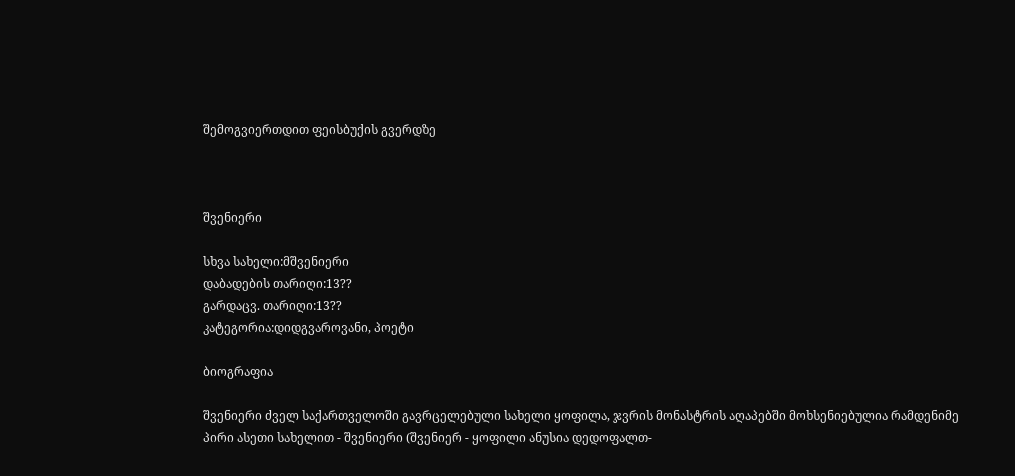შემოგვიერთდით ფეისბუქის გვერდზე



შვენიერი

სხვა სახელი:მშვენიერი
დაბადების თარიღი:13??
გარდაცვ. თარიღი:13??
კატეგორია:დიდგვაროვანი, პოეტი

ბიოგრაფია

შვენიერი ძველ საქართველოში გავრცელებული სახელი ყოფილა, ჯვრის მონასტრის აღაპებში მოხსენიებულია რამდენიმე პირი ასეთი სახელით - შვენიერი (შვენიერ - ყოფილი ანუსია დედოფალთ-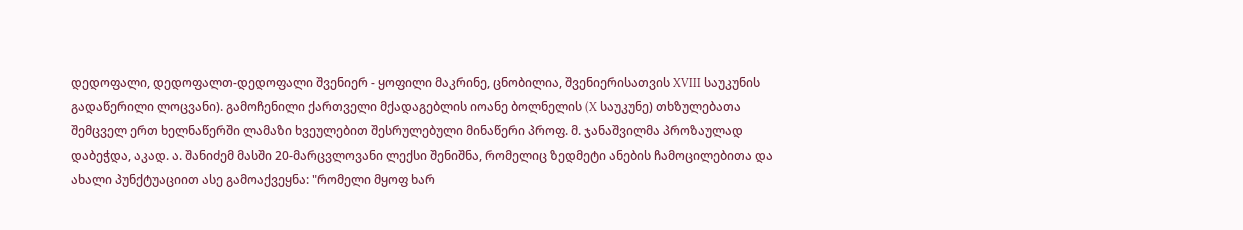დედოფალი, დედოფალთ-დედოფალი შვენიერ - ყოფილი მაკრინე, ცნობილია, შვენიერისათვის XVIII საუკუნის გადაწერილი ლოცვანი). გამოჩენილი ქართველი მქადაგებლის იოანე ბოლნელის (X საუკუნე) თხზულებათა შემცველ ერთ ხელნაწერში ლამაზი ხვეულებით შესრულებული მინაწერი პროფ. მ. ჯანაშვილმა პროზაულად დაბეჭდა, აკად. ა. შანიძემ მასში 20-მარცვლოვანი ლექსი შენიშნა, რომელიც ზედმეტი ანების ჩამოცილებითა და ახალი პუნქტუაციით ასე გამოაქვეყნა: "რომელი მყოფ ხარ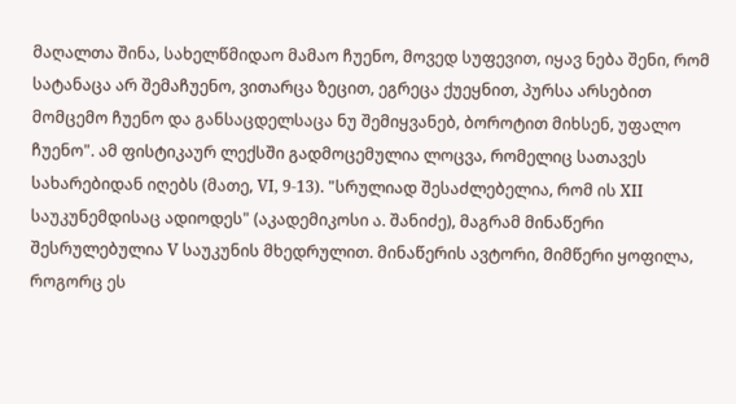მაღალთა შინა, სახელწმიდაო მამაო ჩუენო, მოვედ სუფევით, იყავ ნება შენი, რომ სატანაცა არ შემაჩუენო, ვითარცა ზეცით, ეგრეცა ქუეყნით, პურსა არსებით მომცემო ჩუენო და განსაცდელსაცა ნუ შემიყვანებ, ბოროტით მიხსენ, უფალო ჩუენო". ამ ფისტიკაურ ლექსში გადმოცემულია ლოცვა, რომელიც სათავეს სახარებიდან იღებს (მათე, VI, 9-13). "სრულიად შესაძლებელია, რომ ის XII საუკუნემდისაც ადიოდეს" (აკადემიკოსი ა. შანიძე), მაგრამ მინაწერი შესრულებულია V საუკუნის მხედრულით. მინაწერის ავტორი, მიმწერი ყოფილა, როგორც ეს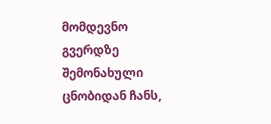მომდევნო გვერდზე შემონახული ცნობიდან ჩანს,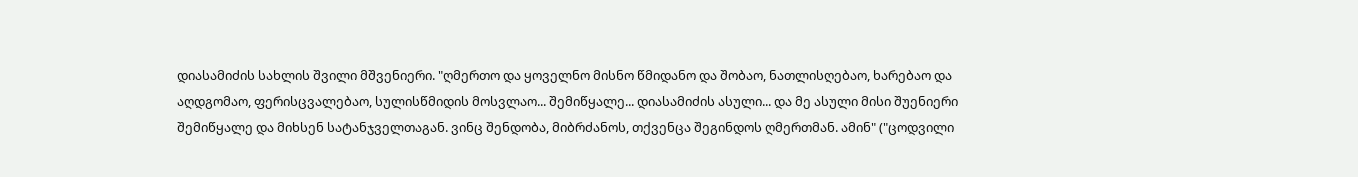დიასამიძის სახლის შვილი მშვენიერი. "ღმერთო და ყოველნო მისნო წმიდანო და შობაო, ნათლისღებაო, ხარებაო და აღდგომაო, ფერისცვალებაო, სულისწმიდის მოსვლაო... შემიწყალე... დიასამიძის ასული... და მე ასული მისი შუენიერი შემიწყალე და მიხსენ სატანჯველთაგან. ვინც შენდობა, მიბრძანოს, თქვენცა შეგინდოს ღმერთმან. ამინ" ("ცოდვილი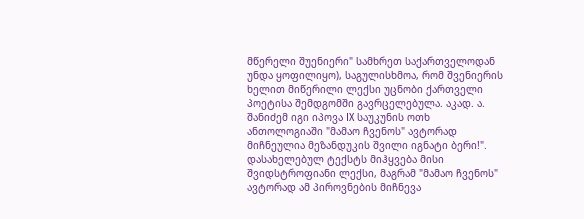მწერელი შუენიერი" სამხრეთ საქართველოდან უნდა ყოფილიყო), საგულისხმოა, რომ შვენიერის ხელით მიწერილი ლექსი უცნობი ქართველი პოეტისა შემდგომში გავრცელებულა. აკად. ა. შანიძემ იგი იპოვა IX საუკუნის ოთხ ანთოლოგიაში "მამაო ჩვენოს" ავტორად მიჩნეულია მეზანდუკის შვილი იგნატი ბერი!".  დასახელებულ ტექსტს მიჰყვება მისი შვიდსტროფიანი ლექსი, მაგრამ "მამაო ჩვენოს" ავტორად ამ პიროვნების მიჩნევა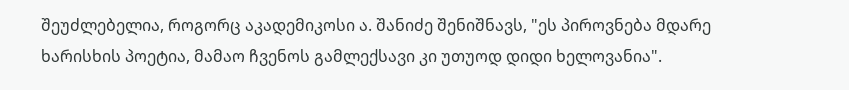შეუძლებელია, როგორც აკადემიკოსი ა. შანიძე შენიშნავს, "ეს პიროვნება მდარე ხარისხის პოეტია, მამაო ჩვენოს გამლექსავი კი უთუოდ დიდი ხელოვანია".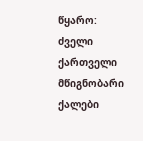წყარო: ძველი ქართველი მწიგნობარი ქალები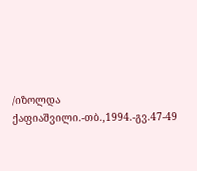/იზოლდა ქაფიაშვილი.-თბ.,1994.-გვ.47-49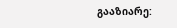გააზიარე: